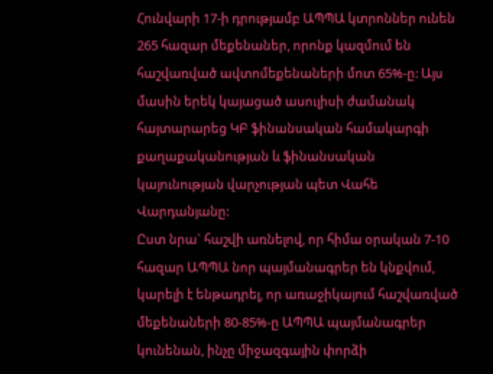Հունվարի 17-ի դրությամբ ԱՊՊԱ կտրոններ ունեն 265 հազար մեքենաներ, որոնք կազմում են հաշվառված ավտոմեքենաների մոտ 65%-ը: Այս մասին երեկ կայացած ասուլիսի ժամանակ հայտարարեց ԿԲ ֆինանսական համակարգի քաղաքականության և ֆինանսական կայունության վարչության պետ Վահե Վարդանյանը:
Ըստ նրա` հաշվի առնելով, որ հիմա օրական 7-10 հազար ԱՊՊԱ նոր պայմանագրեր են կնքվում, կարելի է ենթադրել, որ առաջիկայում հաշվառված մեքենաների 80-85%-ը ԱՊՊԱ պայմանագրեր կունենան, ինչը միջազգային փորձի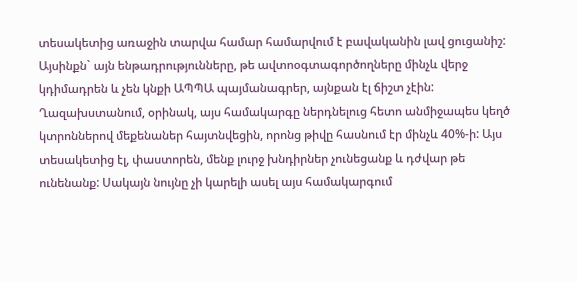տեսակետից առաջին տարվա համար համարվում է բավականին լավ ցուցանիշ: Այսինքն` այն ենթադրությունները, թե ավտոօգտագործողները մինչև վերջ կդիմադրեն և չեն կնքի ԱՊՊԱ պայմանագրեր, այնքան էլ ճիշտ չէին: Ղազախստանում, օրինակ, այս համակարգը ներդնելուց հետո անմիջապես կեղծ կտրոններով մեքենաներ հայտնվեցին, որոնց թիվը հասնում էր մինչև 40%-ի: Այս տեսակետից էլ, փաստորեն, մենք լուրջ խնդիրներ չունեցանք և դժվար թե ունենանք: Սակայն նույնը չի կարելի ասել այս համակարգում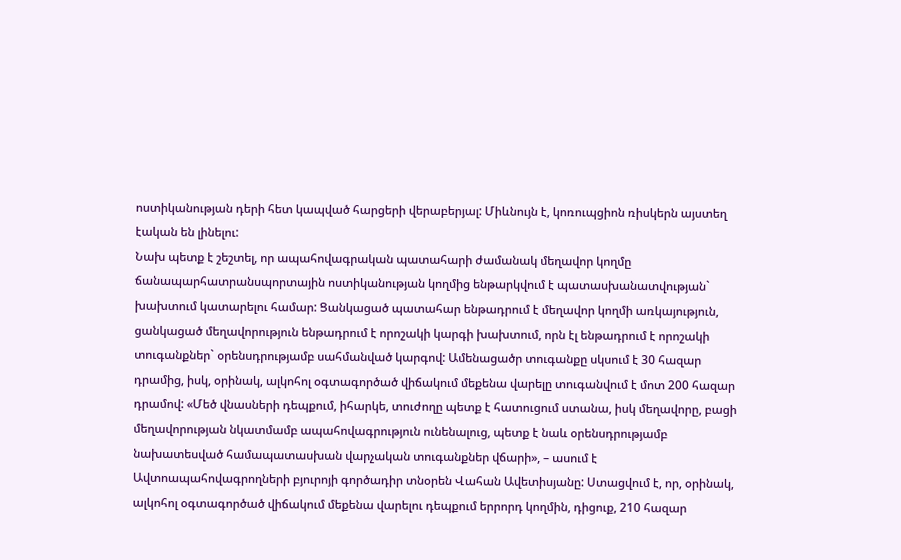ոստիկանության դերի հետ կապված հարցերի վերաբերյալ: Միևնույն է, կոռուպցիոն ռիսկերն այստեղ էական են լինելու:
Նախ պետք է շեշտել, որ ապահովագրական պատահարի ժամանակ մեղավոր կողմը ճանապարհատրանսպորտային ոստիկանության կողմից ենթարկվում է պատասխանատվության` խախտում կատարելու համար: Ցանկացած պատահար ենթադրում է մեղավոր կողմի առկայություն, ցանկացած մեղավորություն ենթադրում է որոշակի կարգի խախտում, որն էլ ենթադրում է որոշակի տուգանքներ` օրենսդրությամբ սահմանված կարգով: Ամենացածր տուգանքը սկսում է 30 հազար դրամից, իսկ, օրինակ, ալկոհոլ օգտագործած վիճակում մեքենա վարելը տուգանվում է մոտ 200 հազար դրամով: «Մեծ վնասների դեպքում, իհարկե, տուժողը պետք է հատուցում ստանա, իսկ մեղավորը, բացի մեղավորության նկատմամբ ապահովագրություն ունենալուց, պետք է նաև օրենսդրությամբ նախատեսված համապատասխան վարչական տուգանքներ վճարի», – ասում է Ավտոապահովագրողների բյուրոյի գործադիր տնօրեն Վահան Ավետիսյանը: Ստացվում է, որ, օրինակ, ալկոհոլ օգտագործած վիճակում մեքենա վարելու դեպքում երրորդ կողմին, դիցուք, 210 հազար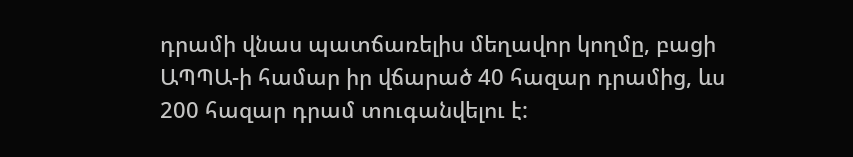դրամի վնաս պատճառելիս մեղավոր կողմը, բացի ԱՊՊԱ-ի համար իր վճարած 40 հազար դրամից, ևս 200 հազար դրամ տուգանվելու է: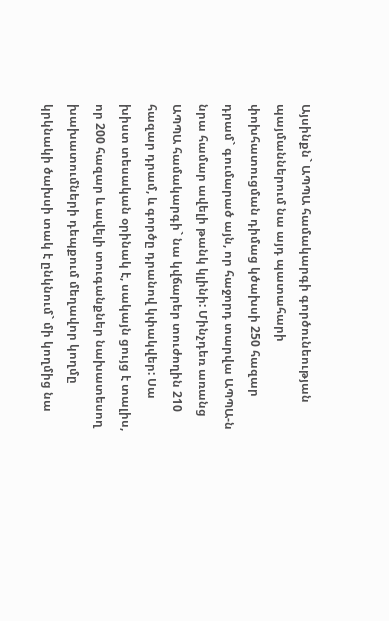Այսինքն` ԱՊՊԱ համակարգի գործունեության պայմաններում նա այդ պատահարի փոխհատուցման դիմաց կծախսի 250 հազար դրամ` գումարած այն, որ հաջորդ տարվա ԱՊՊԱ-ն նրա համար ավելի թանկ կլինի: Մինչդեռ առանց ԱՊՊԱ համակարգի` նա կվճարեր տուժողին 210 հազար դրամ, և գործը դրանով կփակվեր: Սա խիստ տեսական օրինակ է, սակայն ցույց է տալիս, որ 200 հազար և ավելի տուգանքներ նախատեսող խախատումների դեպքում մեղավոր կողմը կրկնակի ծախսի տակ է ընկնում` մի կողմից նա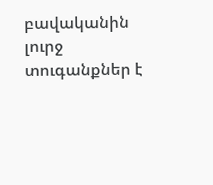բավականին լուրջ տուգանքներ է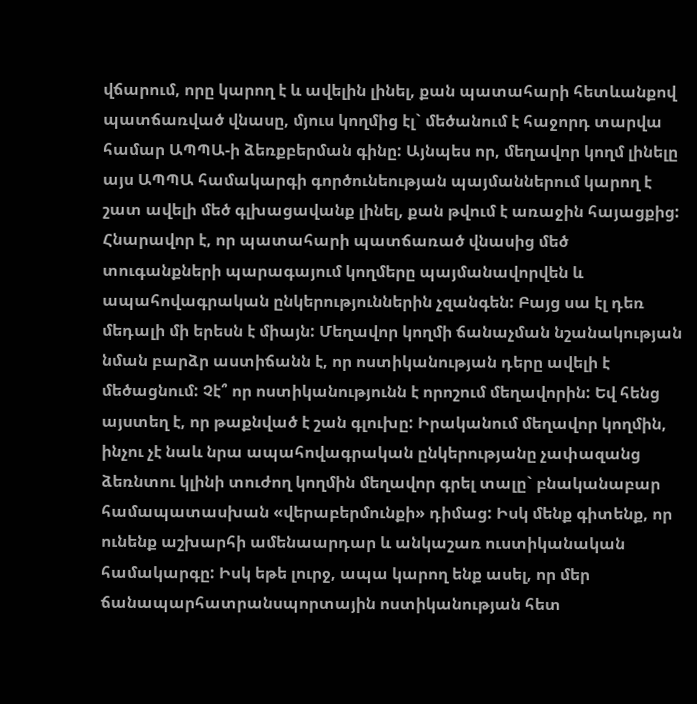վճարում, որը կարող է և ավելին լինել, քան պատահարի հետևանքով պատճառված վնասը, մյուս կողմից էլ` մեծանում է հաջորդ տարվա համար ԱՊՊԱ-ի ձեռքբերման գինը: Այնպես որ, մեղավոր կողմ լինելը այս ԱՊՊԱ համակարգի գործունեության պայմաններում կարող է շատ ավելի մեծ գլխացավանք լինել, քան թվում է առաջին հայացքից: Հնարավոր է, որ պատահարի պատճառած վնասից մեծ տուգանքների պարագայում կողմերը պայմանավորվեն և ապահովագրական ընկերություններին չզանգեն: Բայց սա էլ դեռ մեդալի մի երեսն է միայն: Մեղավոր կողմի ճանաչման նշանակության նման բարձր աստիճանն է, որ ոստիկանության դերը ավելի է մեծացնում: Չէ՞ որ ոստիկանությունն է որոշում մեղավորին: Եվ հենց այստեղ է, որ թաքնված է շան գլուխը: Իրականում մեղավոր կողմին, ինչու չէ նաև նրա ապահովագրական ընկերությանը չափազանց ձեռնտու կլինի տուժող կողմին մեղավոր գրել տալը` բնականաբար համապատասխան «վերաբերմունքի» դիմաց: Իսկ մենք գիտենք, որ ունենք աշխարհի ամենաարդար և անկաշառ ուստիկանական համակարգը: Իսկ եթե լուրջ, ապա կարող ենք ասել, որ մեր ճանապարհատրանսպորտային ոստիկանության հետ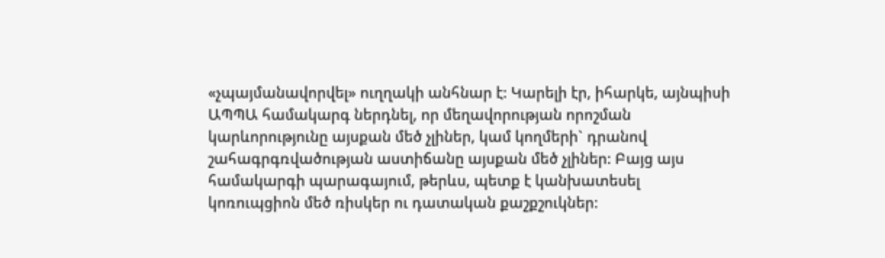«չպայմանավորվել» ուղղակի անհնար է: Կարելի էր, իհարկե, այնպիսի ԱՊՊԱ համակարգ ներդնել, որ մեղավորության որոշման կարևորությունը այսքան մեծ չլիներ, կամ կողմերի` դրանով շահագրգռվածության աստիճանը այսքան մեծ չլիներ: Բայց այս համակարգի պարագայում, թերևս, պետք է կանխատեսել կոռուպցիոն մեծ ռիսկեր ու դատական քաշքշուկներ: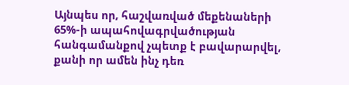Այնպես որ, հաշվառված մեքենաների 65%-ի ապահովագրվածության հանգամանքով չպետք է բավարարվել, քանի որ ամեն ինչ դեռ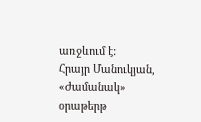առջևում է:
Հրայր Մանուկյան, «Ժամանակ» օրաթերթ